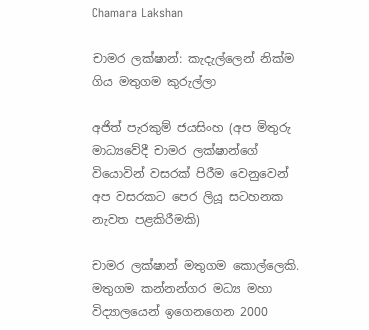Chamara Lakshan

චාමර ලක්ෂාන්: කැදැල්ලෙන් නික්ම ගිය මතුගම කුරුල්ලා

අජිත් පැරකුම් ජයසිංහ (අප මිතුරු මාධ්‍යවේදී චාමර ලක්ෂාන්ගේ වියොවින් වසරක් පිරීම වෙනුවෙන් අප වසරකට පෙර ලියූ සටහනක නැවත පළකිරීමකි)

චාමර ලක්ෂාන් මතුගම කොල්ලෙකි. මතුගම කන්නන්ගර මධ්‍ය මහා විද්‍යාලයෙන් ඉගෙනගෙන 2000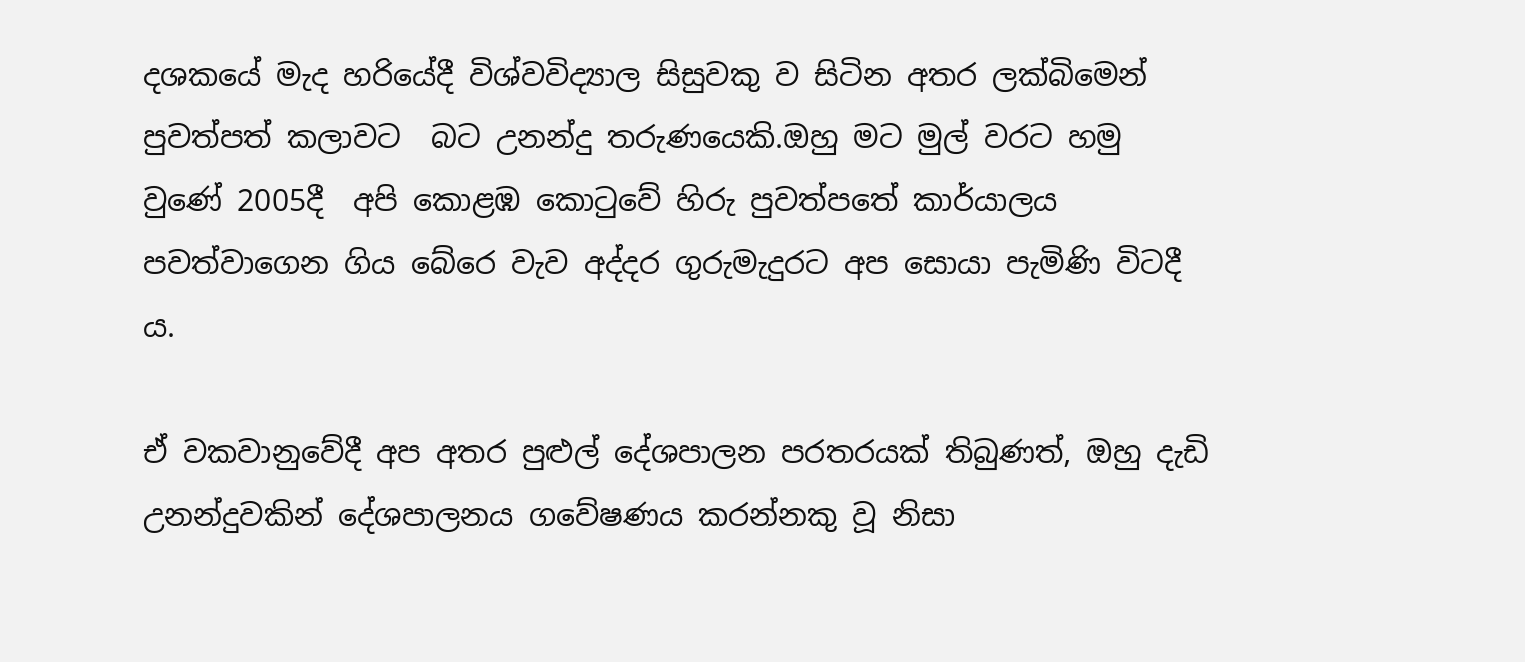දශකයේ මැද හරියේදී විශ්වවිද්‍යාල සිසුවකු ව සිටින අතර ලක්බිමෙන් පුවත්පත් කලාවට  බට උනන්දු තරුණයෙකි.ඔහු මට මුල් වරට හමු වුණේ 2005දී  අපි කොළඹ කොටුවේ හිරු පුවත්පතේ කාර්යාලය පවත්වාගෙන ගිය බේරෙ වැව අද්දර ගුරුමැදුරට අප සොයා පැමිණි විටදී ය.

ඒ වකවානුවේදී අප අතර පුළුල් දේශපාලන පරතරයක් තිබුණත්, ඔහු දැඩි උනන්දුවකින් දේශපාලනය ගවේෂණය කරන්නකු වූ නිසා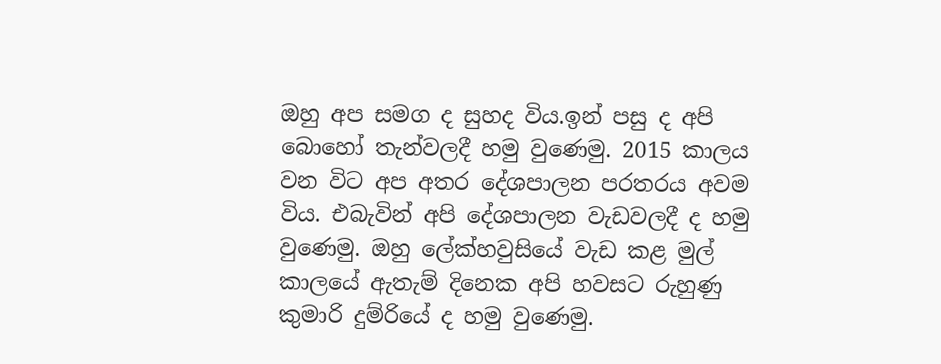ඔහු අප සමග ද සුහද විය.ඉන් පසු ද අපි බොහෝ තැන්වලදී හමු වුණෙමු. 2015 කාලය වන විට අප අතර දේශපාලන පරතරය අවම විය. එබැවින් අපි දේශපාලන වැඩවලදී ද හමු වුණෙමු. ඔහු ලේක්හවුසියේ වැඩ කළ මුල් කාලයේ ඇතැම් දිනෙක අපි හවසට රුහුණු කුමාරි දුම්රියේ ද හමු වුණෙමු.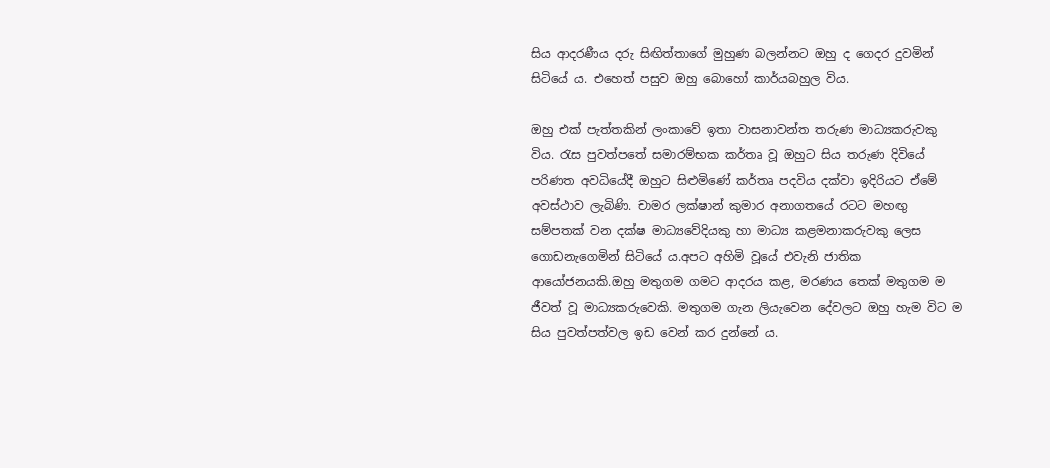සිය ආදරණීය දරු සිඟිත්තාගේ මුහුණ බලන්නට ඔහු ද ගෙදර දුවමින් සිටියේ ය. එහෙත් පසුව ඔහු බොහෝ කාර්යබහුල විය.

ඔහු එක් පැත්තකින් ලංකාවේ ඉතා වාසනාවන්ත තරුණ මාධ්‍යකරුවකු විය. රැස පුවත්පතේ සමාරම්භක කර්තෘ වූ ඔහුට සිය තරුණ දිවියේ පරිණත අවධියේදී ඔහුට සිළුමිණේ කර්තෘ පදවිය දක්වා ඉදිරියට ඒමේ අවස්ථාව ලැබිණි. චාමර ලක්ෂාන් කුමාර අනාගතයේ රටට මහඟු සම්පතක් වන දක්ෂ මාධ්‍යවේදියකු හා මාධ්‍ය කළමනාකරුවකු ලෙස ගොඩනැගෙමින් සිටියේ ය.අපට අහිමි වූයේ එවැනි ජාතික ආයෝජනයකි.ඔහු මතුගම ගමට ආදරය කළ, මරණය තෙක් මතුගම ම ජීවත් වූ මාධ්‍යකරුවෙකි. මතුගම ගැන ලියැවෙන දේවලට ඔහු හැම විට ම සිය පුවත්පත්වල ඉඩ වෙන් කර දුන්නේ ය.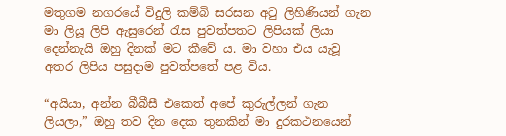මතුගම නගරයේ විදුලි කම්බි සරසන අටු ලිහිණියන් ගැන මා ලියූ ලිපි ඇසුරෙන් රැස පුවත්පතට ලිපියක් ලියා දෙන්නැයි ඔහු දිනක් මට කීවේ ය. මා වහා එය යැවූ අතර ලිපිය පසුදාම පුවත්පතේ පළ විය.

“අයියා, අන්න බීබීසී එකෙත් අපේ කුරුල්ලන් ගැන ලියලා,” ඔහු තව දින දෙක තුනකින් මා දුරකථනයෙන්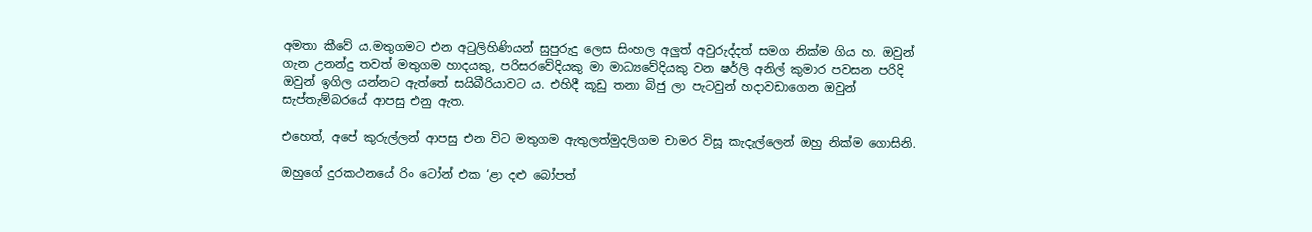අමතා කීවේ ය.මතුගමට එන අටුලිහිණියන් සුපුරුදු ලෙස සිංහල අලුත් අවුරුද්දත් සමග නික්ම ගිය හ. ඔවුන් ගැන උනන්දු තවත් මතුගම හාදයකු, පරිසරවේදියකු මා මාධ්‍යවේදියකු වන ෂර්ලි අනිල් කුමාර පවසන පරිදි ඔවුන් ඉගිල යන්නට ඇත්තේ සයිබීරියාවට ය. එහිදී කූඩු තනා බිජු ලා පැටවුන් හදාවඩාගෙන ඔවුන් සැප්තැම්බරයේ ආපසු එනු ඇත.

එහෙත්, අපේ කුරුල්ලන් ආපසු එන විට මතුගම ඇතුලත්මුදලිගම චාමර විසූ කැදැල්ලෙන් ඔහු නික්ම ගොසිනි.

ඔහුගේ දුරකථනයේ රිං ටෝන් එක ‘ළා දළු බෝපත්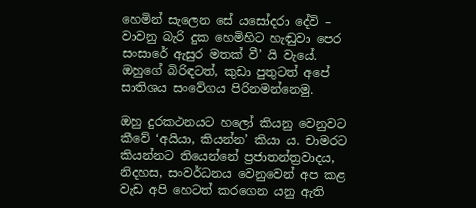හෙමින් සැලෙන සේ යසෝදරා දේවි – වාවනු බැරි දුක හෙමිහිට හැඬුවා පෙර සංසාරේ ඇසුර මතක් වී’ යි වැයේ. ඔහුගේ බිරිඳටත්, කුඩා පුතුටත් අපේ සාතිශය සංවේගය පිරිනමන්නෙමු.

ඔහු දුරකථනයට හලෝ කියනු වෙනුවට කීවේ ‘අයියා, කියන්න’ කියා ය. චාමරට කියන්නට තියෙන්නේ ප්‍රජාතන්ත්‍රවාදය, නිදහස, සංවර්ධනය වෙනුවෙන් අප කළ වැඩ අපි හෙටත් කරගෙන යනු ඇති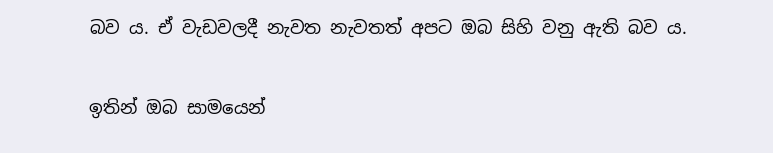බව ය. ඒ වැඩවලදී නැවත නැවතත් අපට ඔබ සිහි වනු ඇති බව ය.

ඉතින් ඔබ සාමයෙන්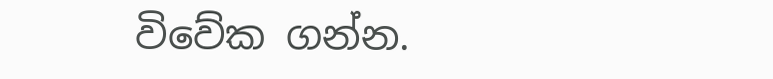විවේක ගන්න.